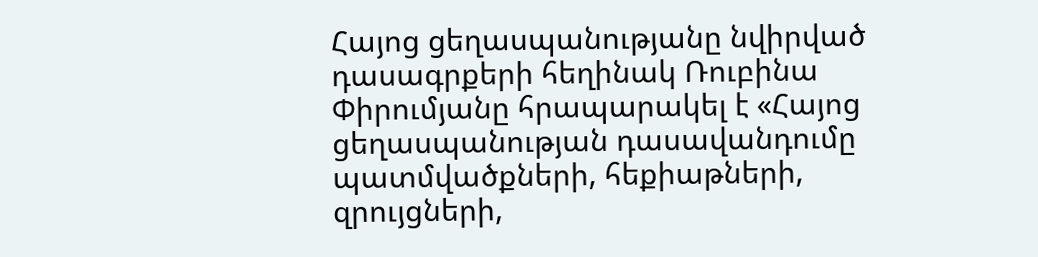Հայոց ցեղասպանությանը նվիրված դասագրքերի հեղինակ Ռուբինա Փիրումյանը հրապարակել է «Հայոց ցեղասպանության դասավանդումը պատմվածքների, հեքիաթների, զրույցների,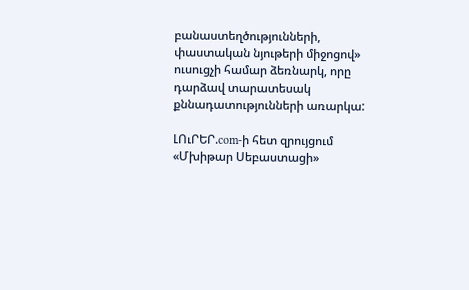բանաստեղծությունների, փաստական նյութերի միջոցով» ուսուցչի համար ձեռնարկ, որը դարձավ տարատեսակ քննադատությունների առարկա:

ԼՈւՐԵՐ.com-ի հետ զրույցում «Մխիթար Սեբաստացի»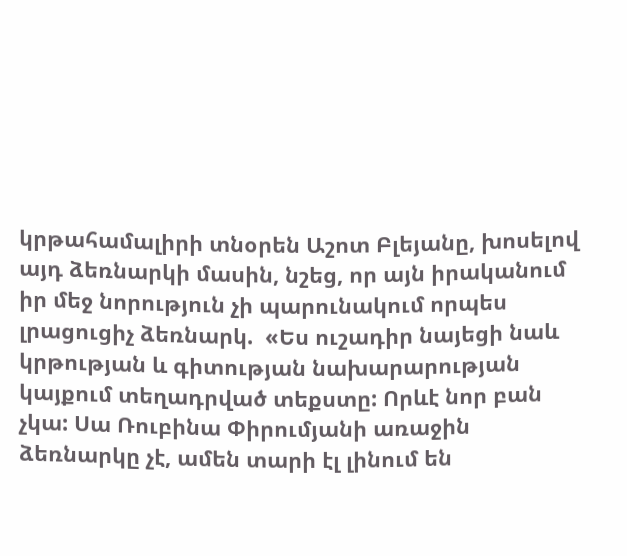կրթահամալիրի տնօրեն Աշոտ Բլեյանը, խոսելով այդ ձեռնարկի մասին, նշեց, որ այն իրականում իր մեջ նորություն չի պարունակում որպես լրացուցիչ ձեռնարկ.  «Ես ուշադիր նայեցի նաև կրթության և գիտության նախարարության կայքում տեղադրված տեքստը: Որևէ նոր բան չկա: Սա Ռուբինա Փիրումյանի առաջին ձեռնարկը չէ, ամեն տարի էլ լինում են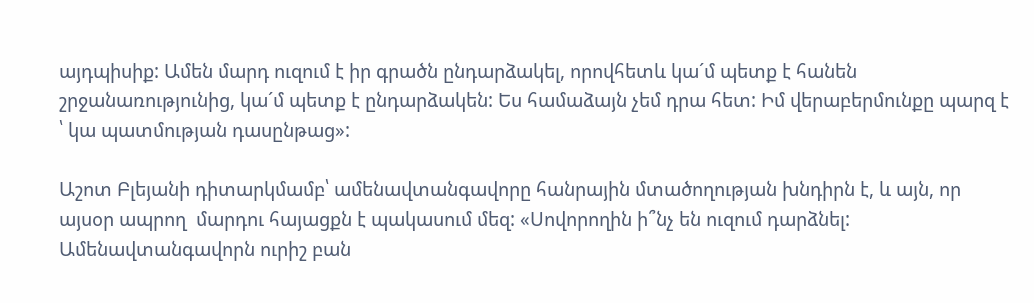այդպիսիք: Ամեն մարդ ուզում է իր գրածն ընդարձակել, որովհետև կա´մ պետք է հանեն շրջանառությունից, կա´մ պետք է ընդարձակեն: Ես համաձայն չեմ դրա հետ: Իմ վերաբերմունքը պարզ է ՝ կա պատմության դասընթաց»:

Աշոտ Բլեյանի դիտարկմամբ՝ ամենավտանգավորը հանրային մտածողության խնդիրն է, և այն, որ այսօր ապրող  մարդու հայացքն է պակասում մեզ: «Սովորողին ի՞նչ են ուզում դարձնել: Ամենավտանգավորն ուրիշ բան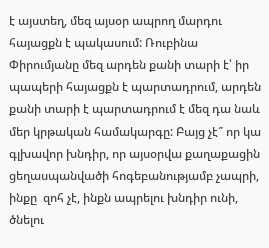է այստեղ, մեզ այսօր ապրող մարդու հայացքն է պակասում: Ռուբինա Փիրումյանը մեզ արդեն քանի տարի է՝ իր պապերի հայացքն է պարտադրում, արդեն քանի տարի է պարտադրում է մեզ դա նաև մեր կրթական համակարգը: Բայց չէ՞ որ կա գլխավոր խնդիր, որ այսօրվա քաղաքացին ցեղասպանվածի հոգեբանությամբ չապրի, ինքը  զոհ չէ, ինքն ապրելու խնդիր ունի, ծնելու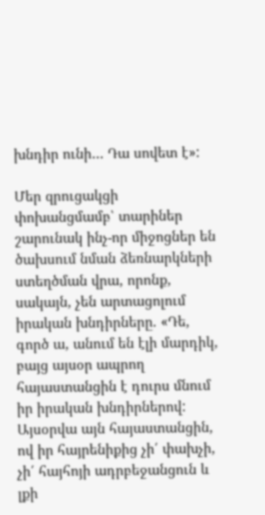խնդիր ունի… Դա սովետ է»:

Մեր զրուցակցի փոխանցմամբ՝ տարիներ շարունակ ինչ-որ միջոցներ են ծախսում նման ձեռնարկների ստեղծման վրա, որոնք, սակայն, չեն արտացոլում իրական խնդիրները. «Դե, գործ ա, անում են էլի մարդիկ, բայց այսօր ապրող հայաստանցին է դուրս մնում իր իրական խնդիրներով: Այսօրվա այն հայաստանցին, ով իր հայրենիքից չի՛ փախչի, չի՛ հայհոյի ադրբեջանցուն և լքի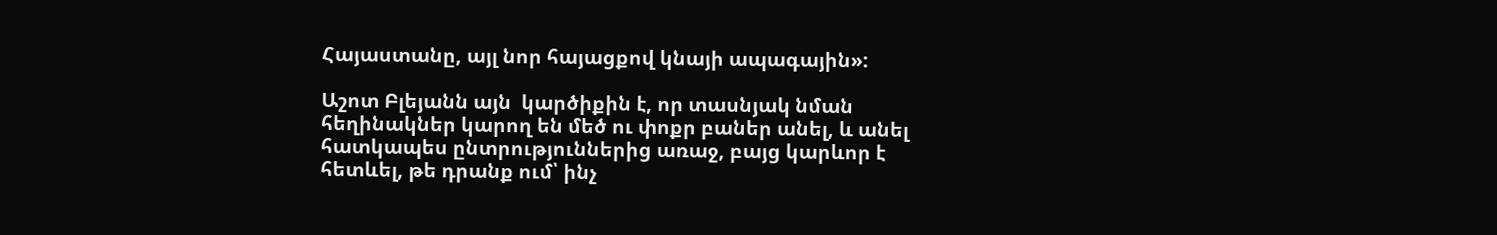Հայաստանը, այլ նոր հայացքով կնայի ապագային»:

Աշոտ Բլեյանն այն  կարծիքին է, որ տասնյակ նման հեղինակներ կարող են մեծ ու փոքր բաներ անել, և անել հատկապես ընտրություններից առաջ, բայց կարևոր է հետևել, թե դրանք ում՝ ինչ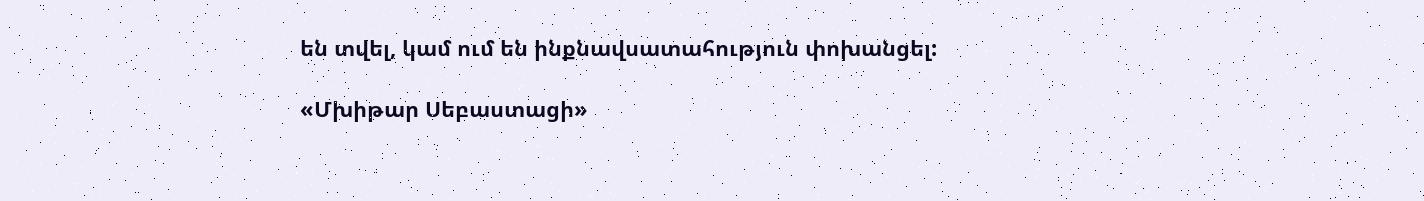են տվել, կամ ում են ինքնավսատահություն փոխանցել:

«Մխիթար Սեբաստացի»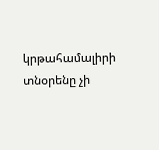կրթահամալիրի տնօրենը չի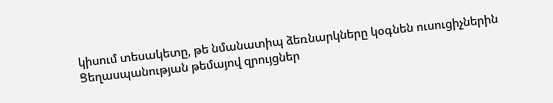կիսում տեսակետը, թե նմանատիպ ձեռնարկները կօգնեն ուսուցիչներին   Ցեղասպանության թեմայով զրույցներ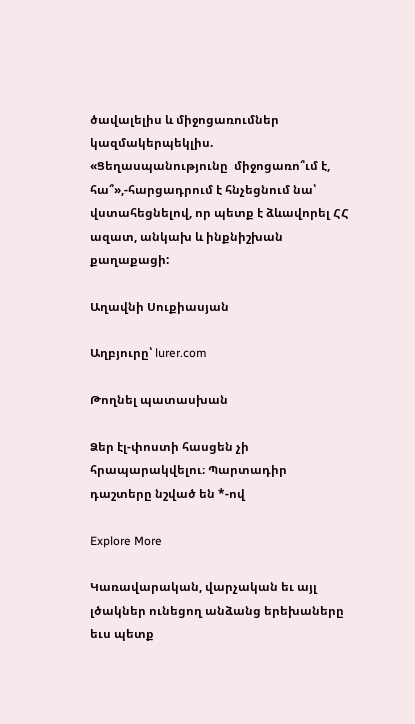ծավալելիս և միջոցառումներ կազմակերպեկլիս. «Ցեղասպանությունը  միջոցառո՞ւմ է, հա՞»,-հարցադրում է հնչեցնում նա՝  վստահեցնելով, որ պետք է ձևավորել ՀՀ ազատ, անկախ և ինքնիշխան քաղաքացի:

Աղավնի Սուքիասյան

Աղբյուրը՝ lurer.com

Թողնել պատասխան

Ձեր էլ-փոստի հասցեն չի հրապարակվելու։ Պարտադիր դաշտերը նշված են *-ով

Explore More

Կառավարական, վարչական եւ այլ լծակներ ունեցող անձանց երեխաները եւս պետք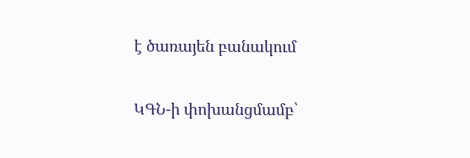է ծառայեն բանակում

ԿԳՆ-ի փոխանցմամբ՝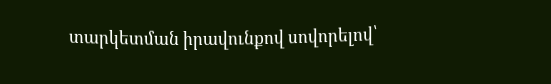տարկետման իրավունքով սովորելով՝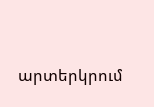արտերկրում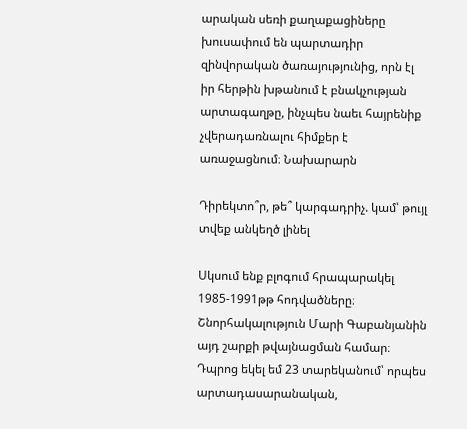արական սեռի քաղաքացիները խուսափում են պարտադիր զինվորական ծառայությունից, որն էլ իր հերթին խթանում է բնակչության արտագաղթը, ինչպես նաեւ հայրենիք չվերադառնալու հիմքեր է առաջացնում։ Նախարարն

Դիրեկտո՞ր, թե՞ կարգադրիչ. կամ՝ թույլ տվեք անկեղծ լինել

Սկսում ենք բլոգում հրապարակել 1985-1991թթ հոդվածները։ Շնորհակալություն Մարի Գաբանյանին այդ շարքի թվայնացման համար։ Դպրոց եկել եմ 23 տարեկանում՝ որպես արտադասարանական,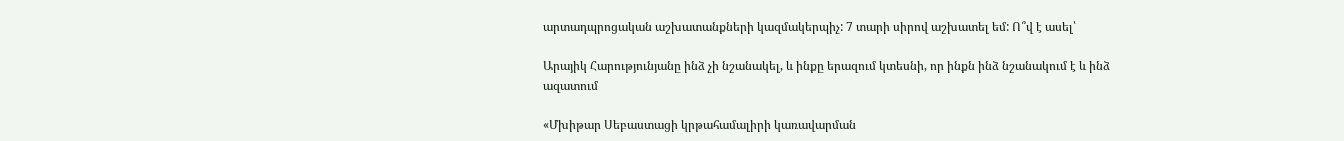արտադպրոցական աշխատանքների կազմակերպիչ: 7 տարի սիրով աշխատել եմ: Ո՞վ է ասել՝

Արայիկ Հարությունյանը ինձ չի նշանակել, և ինքը երազում կտեսնի, որ ինքն ինձ նշանակում է և ինձ ազատում

«Մխիթար Սեբաստացի կրթահամալիրի կառավարման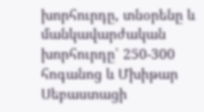խորհուրդը, տնօրենը և մանկավարժական խորհուրդը՝ 250-300 հոգանոց և Մխիթար Սեբաստացի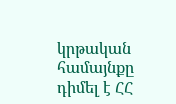կրթական համայնքը դիմել է ՀՀ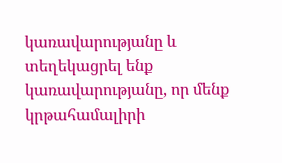կառավարությանը և տեղեկացրել ենք կառավարությանը, որ մենք կրթահամալիրի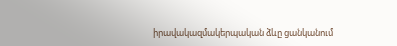իրավակազմակերպական ձևը ցանկանում